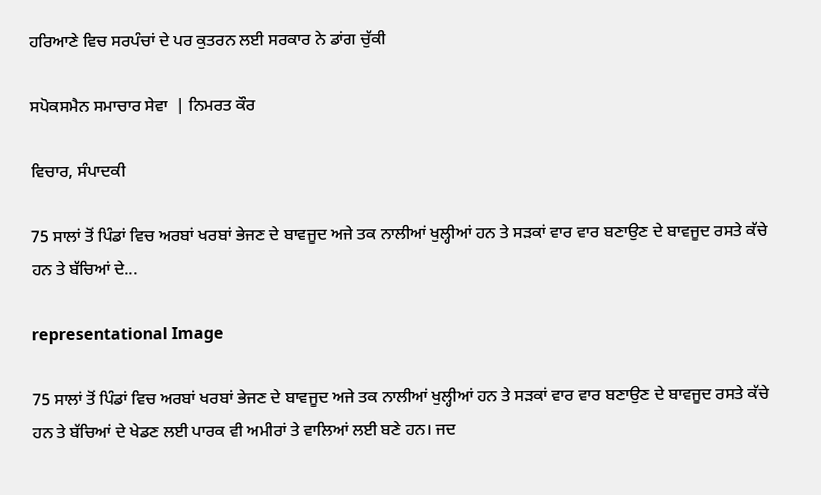ਹਰਿਆਣੇ ਵਿਚ ਸਰਪੰਚਾਂ ਦੇ ਪਰ ਕੁਤਰਨ ਲਈ ਸਰਕਾਰ ਨੇ ਡਾਂਗ ਚੁੱਕੀ

ਸਪੋਕਸਮੈਨ ਸਮਾਚਾਰ ਸੇਵਾ  | ਨਿਮਰਤ ਕੌਰ

ਵਿਚਾਰ, ਸੰਪਾਦਕੀ

75 ਸਾਲਾਂ ਤੋਂ ਪਿੰਡਾਂ ਵਿਚ ਅਰਬਾਂ ਖਰਬਾਂ ਭੇਜਣ ਦੇ ਬਾਵਜੂਦ ਅਜੇ ਤਕ ਨਾਲੀਆਂ ਖੁਲ੍ਹੀਆਂ ਹਨ ਤੇ ਸੜਕਾਂ ਵਾਰ ਵਾਰ ਬਣਾਉਣ ਦੇ ਬਾਵਜੂਦ ਰਸਤੇ ਕੱਚੇ ਹਨ ਤੇ ਬੱਚਿਆਂ ਦੇ...

representational Image

75 ਸਾਲਾਂ ਤੋਂ ਪਿੰਡਾਂ ਵਿਚ ਅਰਬਾਂ ਖਰਬਾਂ ਭੇਜਣ ਦੇ ਬਾਵਜੂਦ ਅਜੇ ਤਕ ਨਾਲੀਆਂ ਖੁਲ੍ਹੀਆਂ ਹਨ ਤੇ ਸੜਕਾਂ ਵਾਰ ਵਾਰ ਬਣਾਉਣ ਦੇ ਬਾਵਜੂਦ ਰਸਤੇ ਕੱਚੇ ਹਨ ਤੇ ਬੱਚਿਆਂ ਦੇ ਖੇਡਣ ਲਈ ਪਾਰਕ ਵੀ ਅਮੀਰਾਂ ਤੇ ਵਾਲਿਆਂ ਲਈ ਬਣੇ ਹਨ। ਜਦ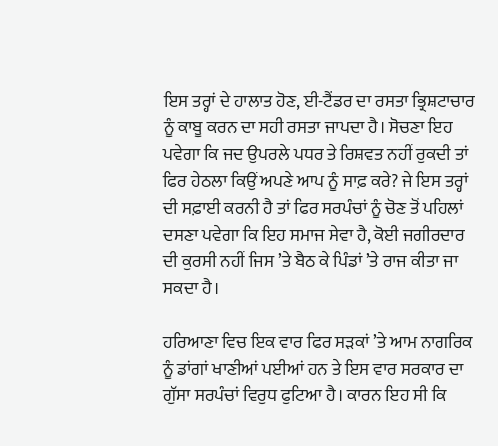ਇਸ ਤਰ੍ਹਾਂ ਦੇ ਹਾਲਾਤ ਹੋਣ, ਈ-ਟੈਂਡਰ ਦਾ ਰਸਤਾ ਭ੍ਰਿਸ਼ਟਾਚਾਰ ਨੂੰ ਕਾਬੂ ਕਰਨ ਦਾ ਸਹੀ ਰਸਤਾ ਜਾਪਦਾ ਹੈ। ਸੋਚਣਾ ਇਹ ਪਵੇਗਾ ਕਿ ਜਦ ਉਪਰਲੇ ਪਧਰ ਤੇ ਰਿਸ਼ਵਤ ਨਹੀਂ ਰੁਕਦੀ ਤਾਂ ਫਿਰ ਹੇਠਲਾ ਕਿਉਂ ਅਪਣੇ ਆਪ ਨੂੰ ਸਾਫ਼ ਕਰੇ? ਜੇ ਇਸ ਤਰ੍ਹਾਂ ਦੀ ਸਫ਼ਾਈ ਕਰਨੀ ਹੈ ਤਾਂ ਫਿਰ ਸਰਪੰਚਾਂ ਨੂੰ ਚੋਣ ਤੋਂ ਪਹਿਲਾਂ ਦਸਣਾ ਪਵੇਗਾ ਕਿ ਇਹ ਸਮਾਜ ਸੇਵਾ ਹੈ, ਕੋਈ ਜਗੀਰਦਾਰ ਦੀ ਕੁਰਸੀ ਨਹੀਂ ਜਿਸ ’ਤੇ ਬੈਠ ਕੇ ਪਿੰਡਾਂ ’ਤੇ ਰਾਜ ਕੀਤਾ ਜਾ ਸਕਦਾ ਹੈ।

ਹਰਿਆਣਾ ਵਿਚ ਇਕ ਵਾਰ ਫਿਰ ਸੜਕਾਂ ’ਤੇ ਆਮ ਨਾਗਰਿਕ ਨੂੰ ਡਾਂਗਾਂ ਖਾਣੀਆਂ ਪਈਆਂ ਹਨ ਤੇ ਇਸ ਵਾਰ ਸਰਕਾਰ ਦਾ ਗੁੱਸਾ ਸਰਪੰਚਾਂ ਵਿਰੁਧ ਫੁਟਿਆ ਹੈ। ਕਾਰਨ ਇਹ ਸੀ ਕਿ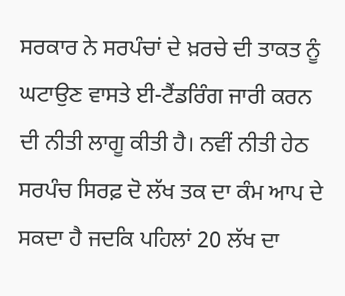ਸਰਕਾਰ ਨੇ ਸਰਪੰਚਾਂ ਦੇ ਖ਼ਰਚੇ ਦੀ ਤਾਕਤ ਨੂੰ ਘਟਾਉਣ ਵਾਸਤੇ ਈ-ਟੈਂਡਰਿੰਗ ਜਾਰੀ ਕਰਨ ਦੀ ਨੀਤੀ ਲਾਗੂ ਕੀਤੀ ਹੈ। ਨਵੀਂ ਨੀਤੀ ਹੇਠ ਸਰਪੰਚ ਸਿਰਫ਼ ਦੋ ਲੱਖ ਤਕ ਦਾ ਕੰਮ ਆਪ ਦੇ ਸਕਦਾ ਹੈ ਜਦਕਿ ਪਹਿਲਾਂ 20 ਲੱਖ ਦਾ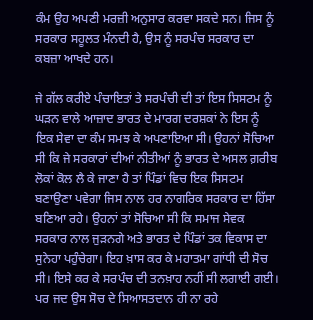ਕੰਮ ਉਹ ਅਪਣੀ ਮਰਜ਼ੀ ਅਨੁਸਾਰ ਕਰਵਾ ਸਕਦੇ ਸਨ। ਜਿਸ ਨੂੰ ਸਰਕਾਰ ਸਹੂਲਤ ਮੰਨਦੀ ਹੈ, ਉਸ ਨੂੰ ਸਰਪੰਚ ਸਰਕਾਰ ਦਾ ਕਬਜ਼ਾ ਆਖਦੇ ਹਨ।

ਜੇ ਗੱਲ ਕਰੀਏ ਪੰਚਾਇਤਾਂ ਤੇ ਸਰਪੰਚੀ ਦੀ ਤਾਂ ਇਸ ਸਿਸਟਮ ਨੂੰ ਘੜਨ ਵਾਲੇ ਆਜ਼ਾਦ ਭਾਰਤ ਦੇ ਮਾਰਗ ਦਰਸ਼ਕਾਂ ਨੇ ਇਸ ਨੂੰ ਇਕ ਸੇਵਾ ਦਾ ਕੰਮ ਸਮਝ ਕੇ ਅਪਣਾਇਆ ਸੀ। ਉਹਨਾਂ ਸੋਚਿਆ ਸੀ ਕਿ ਜੇ ਸਰਕਾਰਾਂ ਦੀਆਂ ਨੀਤੀਆਂ ਨੂੰ ਭਾਰਤ ਦੇ ਅਸਲ ਗ਼ਰੀਬ ਲੋਕਾਂ ਕੋਲ ਲੈ ਕੇ ਜਾਣਾ ਹੈ ਤਾਂ ਪਿੰਡਾਂ ਵਿਚ ਇਕ ਸਿਸਟਮ ਬਣਾਉਣਾ ਪਵੇਗਾ ਜਿਸ ਨਾਲ ਹਰ ਨਾਗਰਿਕ ਸਰਕਾਰ ਦਾ ਹਿੱਸਾ ਬਣਿਆ ਰਹੇ। ਉਹਨਾਂ ਤਾਂ ਸੋਚਿਆ ਸੀ ਕਿ ਸਮਾਜ ਸੇਵਕ ਸਰਕਾਰ ਨਾਲ ਜੁੜਨਗੇ ਅਤੇ ਭਾਰਤ ਦੇ ਪਿੰਡਾਂ ਤਕ ਵਿਕਾਸ ਦਾ ਸੁਨੇਹਾ ਪਹੁੰਚੇਗਾ। ਇਹ ਖ਼ਾਸ ਕਰ ਕੇ ਮਹਾਤਮਾ ਗਾਂਧੀ ਦੀ ਸੋਚ ਸੀ। ਇਸੇ ਕਰ ਕੇ ਸਰਪੰਚ ਦੀ ਤਨਖ਼ਾਹ ਨਹੀਂ ਸੀ ਲਗਾਈ ਗਈ। ਪਰ ਜਦ ਉਸ ਸੋਚ ਦੇ ਸਿਆਸਤਦਾਨ ਹੀ ਨਾ ਰਹੇ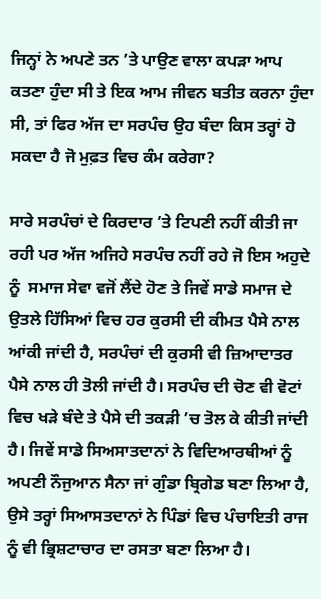ਜਿਨ੍ਹਾਂ ਨੇ ਅਪਣੇ ਤਨ ’ਤੇ ਪਾਉਣ ਵਾਲਾ ਕਪੜਾ ਆਪ ਕਤਣਾ ਹੁੰਦਾ ਸੀ ਤੇ ਇਕ ਆਮ ਜੀਵਨ ਬਤੀਤ ਕਰਨਾ ਹੁੰਦਾ ਸੀ, ਤਾਂ ਫਿਰ ਅੱਜ ਦਾ ਸਰਪੰਚ ਉਹ ਬੰਦਾ ਕਿਸ ਤਰ੍ਹਾਂ ਹੋ ਸਕਦਾ ਹੈ ਜੋ ਮੁਫ਼ਤ ਵਿਚ ਕੰਮ ਕਰੇਗਾ?

ਸਾਰੇ ਸਰਪੰਚਾਂ ਦੇ ਕਿਰਦਾਰ ’ਤੇ ਟਿਪਣੀ ਨਹੀਂ ਕੀਤੀ ਜਾ ਰਹੀ ਪਰ ਅੱਜ ਅਜਿਹੇ ਸਰਪੰਚ ਨਹੀਂ ਰਹੇ ਜੋ ਇਸ ਅਹੁਦੇ ਨੂੰ  ਸਮਾਜ ਸੇਵਾ ਵਜੋਂ ਲੈਂਦੇ ਹੋਣ ਤੇ ਜਿਵੇਂ ਸਾਡੇ ਸਮਾਜ ਦੇ ਉਤਲੇ ਹਿੱਸਿਆਂ ਵਿਚ ਹਰ ਕੁਰਸੀ ਦੀ ਕੀਮਤ ਪੈਸੇ ਨਾਲ ਆਂਕੀ ਜਾਂਦੀ ਹੈ, ਸਰਪੰਚਾਂ ਦੀ ਕੁਰਸੀ ਵੀ ਜ਼ਿਆਦਾਤਰ ਪੈਸੇ ਨਾਲ ਹੀ ਤੋਲੀ ਜਾਂਦੀ ਹੈ। ਸਰਪੰਚ ਦੀ ਚੋਣ ਵੀ ਵੋਟਾਂ ਵਿਚ ਖੜੇ ਬੰਦੇ ਤੇ ਪੈਸੇ ਦੀ ਤਕੜੀ ’ਚ ਤੋਲ ਕੇ ਕੀਤੀ ਜਾਂਦੀ ਹੈ। ਜਿਵੇਂ ਸਾਡੇ ਸਿਅਸਾਤਦਾਨਾਂ ਨੇ ਵਿਦਿਆਰਥੀਆਂ ਨੂੰ ਅਪਣੀ ਨੌਜੁਆਨ ਸੈਨਾ ਜਾਂ ਗੁੰਡਾ ਬ੍ਰਿਗੇਡ ਬਣਾ ਲਿਆ ਹੈ, ਉਸੇ ਤਰ੍ਹਾਂ ਸਿਆਸਤਦਾਨਾਂ ਨੇ ਪਿੰਡਾਂ ਵਿਚ ਪੰਚਾਇਤੀ ਰਾਜ ਨੂੰ ਵੀ ਭ੍ਰਿਸ਼ਟਾਚਾਰ ਦਾ ਰਸਤਾ ਬਣਾ ਲਿਆ ਹੈ।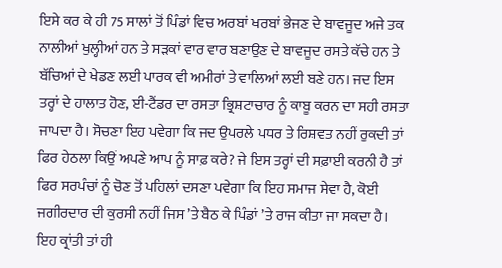ਇਸੇ ਕਰ ਕੇ ਹੀ 75 ਸਾਲਾਂ ਤੋਂ ਪਿੰਡਾਂ ਵਿਚ ਅਰਬਾਂ ਖਰਬਾਂ ਭੇਜਣ ਦੇ ਬਾਵਜੂਦ ਅਜੇ ਤਕ ਨਾਲੀਆਂ ਖੁਲ੍ਹੀਆਂ ਹਨ ਤੇ ਸੜਕਾਂ ਵਾਰ ਵਾਰ ਬਣਾਉਣ ਦੇ ਬਾਵਜੂਦ ਰਸਤੇ ਕੱਚੇ ਹਨ ਤੇ ਬੱਚਿਆਂ ਦੇ ਖੇਡਣ ਲਈ ਪਾਰਕ ਵੀ ਅਮੀਰਾਂ ਤੇ ਵਾਲਿਆਂ ਲਈ ਬਣੇ ਹਨ। ਜਦ ਇਸ ਤਰ੍ਹਾਂ ਦੇ ਹਾਲਾਤ ਹੋਣ, ਈ-ਟੈਂਡਰ ਦਾ ਰਸਤਾ ਭ੍ਰਿਸ਼ਟਾਚਾਰ ਨੂੰ ਕਾਬੂ ਕਰਨ ਦਾ ਸਹੀ ਰਸਤਾ ਜਾਪਦਾ ਹੈ। ਸੋਚਣਾ ਇਹ ਪਵੇਗਾ ਕਿ ਜਦ ਉਪਰਲੇ ਪਧਰ ਤੇ ਰਿਸ਼ਵਤ ਨਹੀਂ ਰੁਕਦੀ ਤਾਂ ਫਿਰ ਹੇਠਲਾ ਕਿਉਂ ਅਪਣੇ ਆਪ ਨੂੰ ਸਾਫ਼ ਕਰੇ? ਜੇ ਇਸ ਤਰ੍ਹਾਂ ਦੀ ਸਫ਼ਾਈ ਕਰਨੀ ਹੈ ਤਾਂ ਫਿਰ ਸਰਪੰਚਾਂ ਨੂੰ ਚੋਣ ਤੋਂ ਪਹਿਲਾਂ ਦਸਣਾ ਪਵੇਗਾ ਕਿ ਇਹ ਸਮਾਜ ਸੇਵਾ ਹੈ, ਕੋਈ ਜਗੀਰਦਾਰ ਦੀ ਕੁਰਸੀ ਨਹੀਂ ਜਿਸ ’ਤੇ ਬੈਠ ਕੇ ਪਿੰਡਾਂ ’ਤੇ ਰਾਜ ਕੀਤਾ ਜਾ ਸਕਦਾ ਹੈ। ਇਹ ਕ੍ਰਾਂਤੀ ਤਾਂ ਹੀ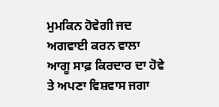ਮੁਮਕਿਨ ਹੋਵੇਗੀ ਜਦ ਅਗਵਾਈ ਕਰਨ ਵਾਲਾ ਆਗੂ ਸਾਫ਼ ਕਿਰਦਾਰ ਦਾ ਹੋਵੇ ਤੇ ਅਪਣਾ ਵਿਸ਼ਵਾਸ ਜਗਾ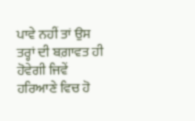ਪਾਵੇ ਨਹੀਂ ਤਾਂ ਉਸ ਤਰ੍ਹਾਂ ਦੀ ਬਗ਼ਾਵਤ ਹੀ ਹੋਵੇਗੀ ਜਿਵੇਂ ਹਰਿਆਣੇ ਵਿਚ ਹੋ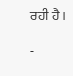ਰਹੀ ਹੈ।

-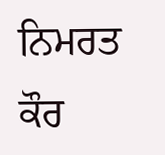ਨਿਮਰਤ ਕੌਰ